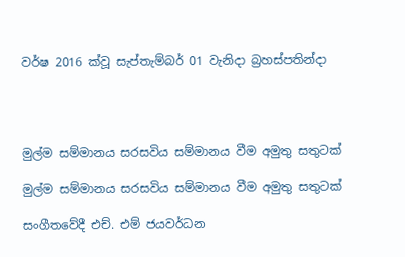වර්ෂ 2016 ක්වූ සැප්තැම්බර් 01 වැනිදා බ්‍රහස්පතින්දා




මුල්ම සම්මානය සරසවිය සම්මානය වීම අමුතු සතුටක්

මුල්ම සම්මානය සරසවිය සම්මානය වීම අමුතු සතුටක්

සංගීතවේදී එච්. එම් ජයවර්ධන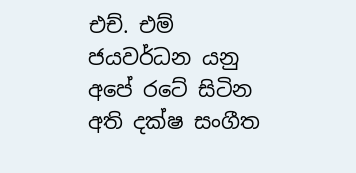එච්. එම් ජයවර්ධන යනු අපේ රටේ සිටින අති දක්ෂ සංගීත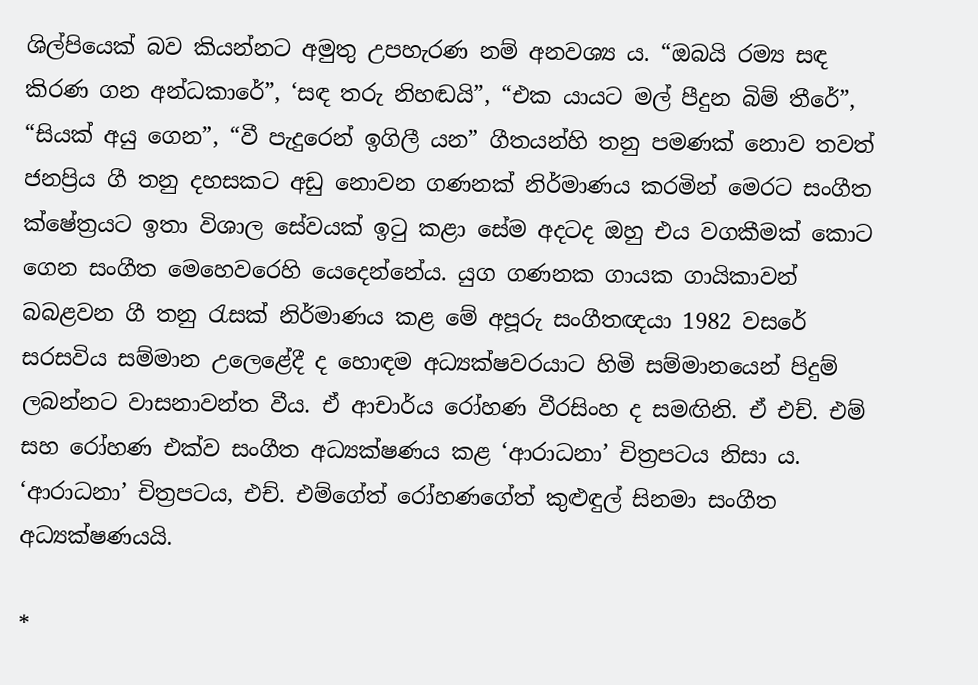ශිල්පියෙක් බව කියන්නට අමුතු උපහැරණ නම් අනවශ්‍ය ය. “ඔබයි රම්‍ය සඳ කිරණ ගන අන්ධකාරේ”, ‘සඳ තරු නිහඬයි”, “එක යායට මල් පීදුන බිම් තීරේ”, “සියක් අයු ගෙන”, “වී පැදුරෙන් ඉගිලී යන” ගීතයන්හි තනු පමණක් නොව තවත් ජනප්‍රිය ගී තනු දහසකට අඩු නොවන ගණනක් නිර්මාණය කරමින් මෙරට සංගීත ක්ෂේත්‍රයට ඉතා විශාල සේවයක් ඉටු කළා සේම අදටද ඔහු එය වගකීමක් කොට ගෙන සංගීත මෙහෙවරෙහි යෙදෙන්නේය. යුග ගණනක ගායක ගායිකාවන් බබළවන ගී තනු රැසක් නිර්මාණය කළ මේ අපූරු සංගීතඥයා 1982 වසරේ සරසවිය සම්මාන උලෙළේදී ද හොඳම අධ්‍යක්ෂවරයාට හිමි සම්මානයෙන් පිදුම් ලබන්නට වාසනාවන්ත වීය. ඒ ආචාර්ය රෝහණ වීරසිංහ ද සමඟිනි. ඒ එච්. එම් සහ රෝහණ එක්ව සංගීත අධ්‍යක්ෂණය කළ ‘ආරාධනා’ චිත්‍රපටය නිසා ය. ‘ආරාධනා’ චිත්‍රපටය, එච්. එම්ගේත් රෝහණගේත් කුළුඳුල් සිනමා සංගීත අධ්‍යක්ෂණයයි.

*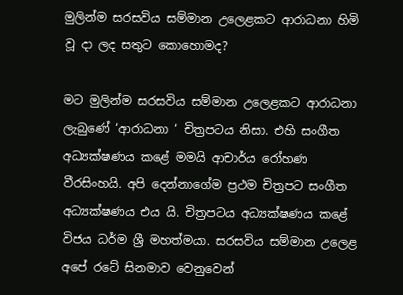මුලින්ම සරසවිය සම්මාන උලෙළකට ආරාධනා හිමි වූ දා ලද සතුට කොහොමද?

මට මුලින්ම සරසවිය සම්මාන උලෙළකට ආරාධනා ලැබුණේ ‘ආරාධනා ‘ චිත්‍රපටය නිසා. එහි සංගීත අධ්‍යක්ෂණය කළේ මමයි ආචාර්ය රෝහණ වීරසිංහයි. අපි දෙන්නාගේම ප්‍රථම චිත්‍රපට සංගීත අධ්‍යක්ෂණය එය යි. චිත්‍රපටය අධ්‍යක්ෂණය කළේ විජය ධර්ම ශ්‍රී මහත්මයා. සරසවිය සම්මාන උලෙළ අපේ රටේ සිනමාව වෙනුවෙන්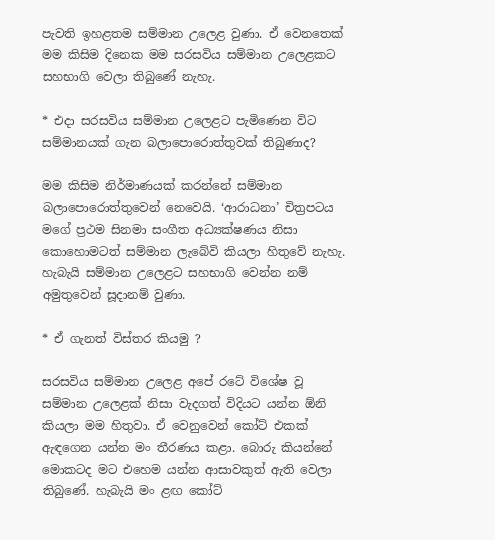පැවති ඉහළතම සම්මාන උලෙළ වුණා. ඒ වෙනතෙක් මම කිසිම දිනෙක මම සරසවිය සම්මාන උලෙළකට සහභාගි වෙලා තිබුණේ නැහැ.

* එදා සරසවිය සම්මාන උලෙළට පැමිණෙන විට සම්මානයක් ගැන බලාපොරොත්තුවක් තිබුණාද?

මම කිසිම නිර්මාණයක් කරන්නේ සම්මාන බලාපොරොත්තුවෙන් නෙවෙයි. ‘ආරාධනා’ චිත්‍රපටය මගේ ප්‍රථම සිනමා සංගීත අධ්‍යක්ෂණය නිසා කොහොමටත් සම්මාන ලැබේවි කියලා හිතුවේ නැහැ. හැබැයි සම්මාන උලෙළට සහභාගි වෙන්න නම් අමුතුවෙන් සූදානම් වුණා.

* ඒ ගැනත් විස්තර කියමු ?

සරසවිය සම්මාන උලෙළ අපේ රටේ විශේෂ වූ සම්මාන උලෙළක් නිසා වැදගත් විදියට යන්න ඕනි කියලා මම හිතුවා. ඒ වෙනුවෙන් කෝට් එකක් ඇඳගෙන යන්න මං තීරණය කළා. බොරු කියන්නේ මොකටද මට එහෙම යන්න ආසාවකුත් ඇති වෙලා තිබුණේ. හැබැයි මං ළඟ කෝට්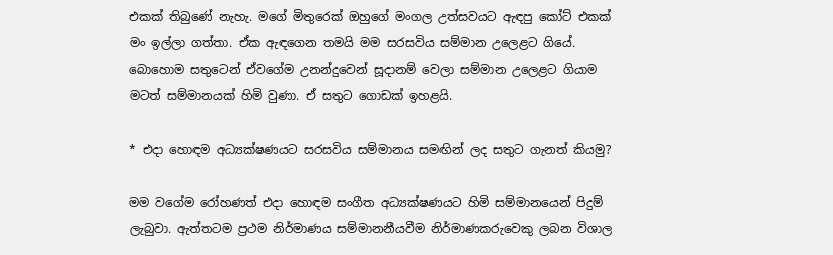එකක් තිබුණේ නැහැ. මගේ මිතුරෙක් ඔහුගේ මංගල උත්සවයට ඇඳපු කෝට් එකක් මං ඉල්ලා‍ ගත්තා. ඒක ඇඳගෙන තමයි මම සරසවිය සම්මාන උලෙළට ගියේ. බොහොම සතුටෙන් ඒවගේම උනන්දුවෙන් සූදානම් වෙලා සම්මාන උලෙළට ගියාම මටත් සම්මානයක් හිමි වුණා. ඒ සතුට ගොඩක් ඉහළයි.

* එදා හොඳම අධ්‍යක්ෂණයට සරසවිය සම්මානය සමඟින් ලද සතුට ගැනත් කියමු?

මම වගේම රෝහණත් එදා හොඳම සංගීත අධ්‍යක්ෂණයට හිමි සම්මානයෙන් පිදුම් ලැබුවා. ඇත්තටම ප්‍රථම නිර්මාණය සම්මානනීයවීම නිර්මාණකරුවෙකු ලබන විශාල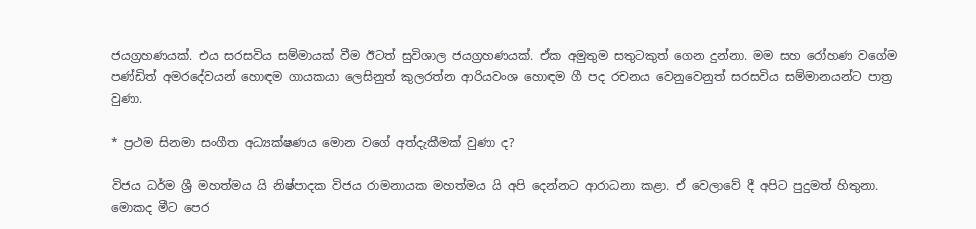ජයග්‍රහණයක්. එය සරසවිය සම්මායක් වීම ඊටත් සුවිශාල ජයග්‍රහණයක්. ඒක අමුතුම සතුටකුත් ගෙන දුන්නා. මම සහ රෝහණ වගේම පණ්ඩිත් අමරදේවයන් හොඳම ගායකයා ලෙසිනුත් කුලරත්න ආරියවංශ ‍හොඳම ගී පද රචනය වෙනුවෙනුත් සරසවිය සම්මානයන්ට පාත්‍ර වුණා.

* ප්‍රථම සිනමා සංගීත අධ්‍යක්ෂණය මොන වගේ අත්දැකීමක් වුණා ද?

විජය ධර්ම ශ්‍රී මහත්මය යි නිෂ්පාදක විජය රාමනායක මහත්මය යි අපි දෙන්නට ආරාධනා කළා. ඒ වෙලාවේ දී අපිට පුදුමත් හිතුනා. මොකද මීට පෙර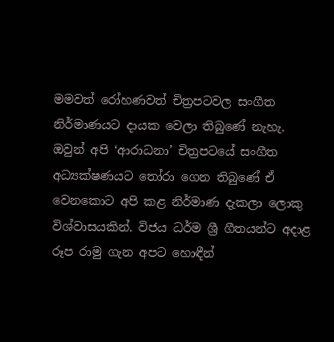මමවත් රෝහණවත් චිත්‍රපටවල සංගීත නිර්මාණයට දායක වෙලා තිබුණේ නැහැ. ඔවුන් අපි ‘ආරාධනා’ චිත්‍රපටයේ සංගීත අධ්‍යක්ෂණයට තෝරා ගෙන තිබුණේ ඒ වෙනකොට අපි කළ නිර්මාණ දැකලා ලොකු විශ්වාසයකින්. විජය ධර්ම ශ්‍රී ගීතයන්ට අදාළ රූප රාමු ගැන අපට හොඳීන්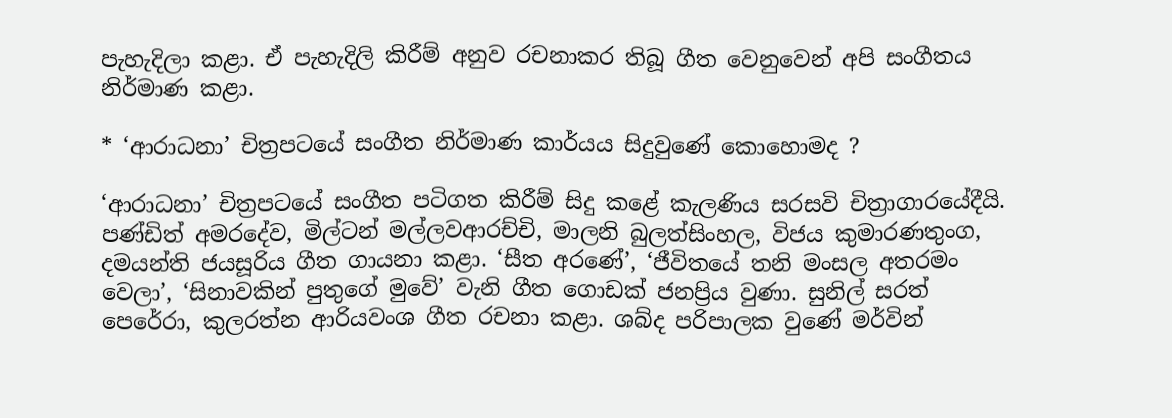පැහැදිලා කළා. ඒ පැහැදිලි කිරීම් අනුව රචනාකර තිබූ ගීත වෙනුවෙන් අපි සංගීතය නිර්මාණ කළා.

* ‘ආරාධනා’ චිත්‍රපටයේ සංගීත නිර්මාණ කාර්යය සිදුවුණේ කොහොමද ?

‘ආරාධනා’ චිත්‍රපටයේ සංගීත පටිගත කිරීම් සිදු කළේ කැලණිය සරසවි චිත්‍රාගාරයේදීයි. පණ්ඩිත් අමරදේව, මිල්ටන් මල්ලවආරච්චි, මාලනි බුලත්සිංහල, විජය කුමාරණතුංග, දමයන්ති ජයසූරිය ගීත ගායනා කළා. ‘සීත අරණේ’, ‘ජීවිතයේ තනි මංසල අතරමං වෙලා’, ‘සිනාවකින් පුතුගේ මුවේ’ වැනි ගීත ගොඩක් ජනප්‍රිය වුණා. සුනිල් සරත් පෙරේරා, කුලරත්න ආරියවංශ ගීත රචනා කළා. ශබ්ද පරිපාලක වුණේ මර්වින්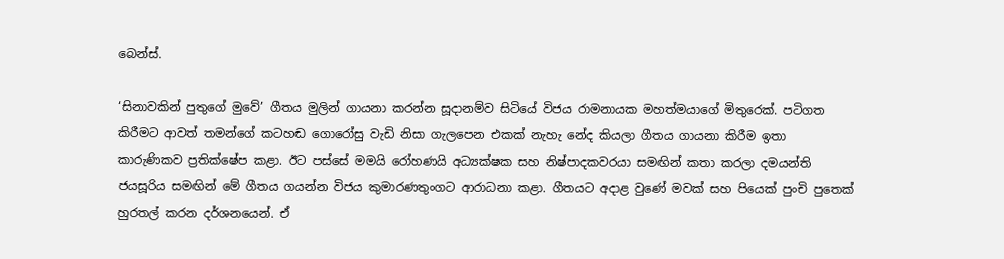බෙන්ස්.

‘සිනාවකින් පුතුගේ මුවේ’ ගීතය මුලින් ගායනා කරන්න සූදානම්ව සිටියේ විජය රාමනායක මහත්මයාගේ මිතුරෙක්. පටිගත කිරීමට ආවත් තමන්ගේ කටහඬ ගොරෝසු වැඩි නිසා ගැලපෙන එකක් නැහැ නේද කියලා ගීතය ගායනා කිරීම ඉතා කාරුණිකව ප්‍රතික්ෂේප කළා. ඊට පස්සේ මමයි රෝහණයි අධ්‍යක්ෂක සහ නිෂ්පාදකවරයා සමඟින් කතා කරලා දමයන්ති ජයසූරිය සමඟින් මේ ගීතය ගයන්න විජය කුමාරණතුංගට ආරාධනා කළා. ගීතයට අදාළ වුණේ මවක් සහ පියෙක් පුංචි පුතෙක් හුරතල් කරන දර්ශනයෙන්. ඒ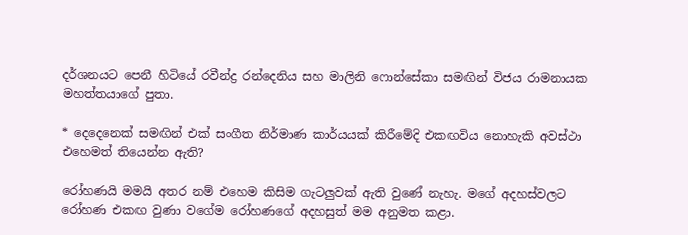දර්ශනයට පෙනී හිටියේ රවීන්ද්‍ර රන්දෙනිය සහ මාලිනි ෆොන්සේකා සමඟින් විජය රාමනායක මහත්තයාගේ පුතා.

* දෙදෙනෙක් සමඟින් එක් සංගීත නිර්මාණ කාර්යයක් කිරීමේදි එකඟවිය නොහැකි අවස්ථා එහෙමත් තියෙන්න ඇති?

රෝහණයි මමයි අතර නම් එහෙම කිසිම ගැටලුවක් ඇති වුණේ නැහැ. මගේ අදහස්වලට රෝහණ එකඟ වුණා වගේම රෝහණගේ අදහසුත් මම අනුමත කළා.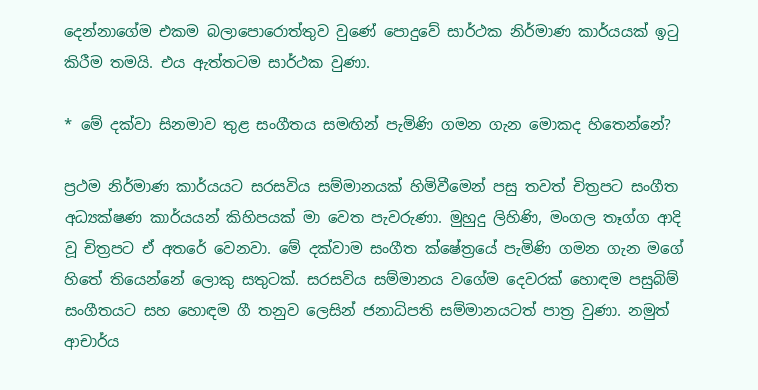දෙන්නාගේම එකම බලාපොරොත්තුව වුණේ පොදුවේ සාර්ථක නිර්මාණ කාර්යයක් ඉටු කිරීම තමයි. එය ඇත්තටම සාර්ථක වුණා.

* මේ දක්වා සිනමාව තුළ සංගීතය සමඟින් පැමිණි ගමන ගැන මොකද හිතෙන්නේ?

ප්‍රථම නිර්මාණ කාර්යයට සරසවිය සම්මානයක් හිමිවීමෙන් පසු තවත් චිත්‍රපට සංගීත අධ්‍යක්ෂණ කාර්යයන් කිහිපයක් මා වෙත පැවරුණා. මුහුදු ලිහිණි, මංගල තෑග්ග ආදි වූ චිත්‍රපට ඒ අතරේ වෙනවා. මේ දක්වාම සංගීත ක්ෂේත්‍රයේ පැමිණි ගමන ගැන මගේ හිතේ තියෙන්නේ ලොකු සතුටක්. සරසවිය සම්මානය වගේම දෙවරක් හොඳම පසුබිම් සංගීතයට සහ හොඳම ගී තනුව ලෙසින් ජනාධිපති සම්මානයටත් පාත්‍ර වුණා. නමුත් ආචාර්ය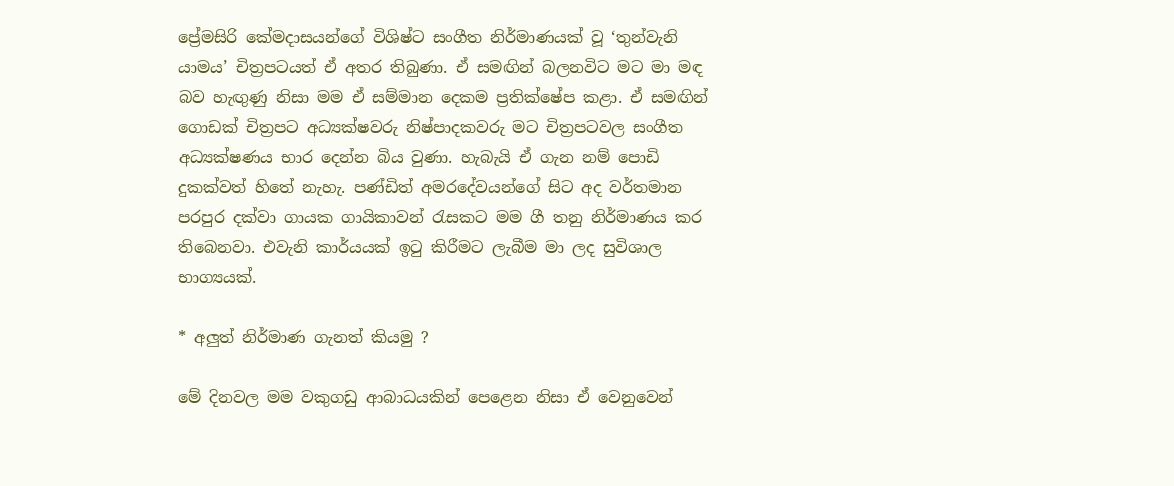ප්‍රේමසිරි කේමදාසයන්ගේ විශිෂ්ට සංගීත නිර්මාණයක් වූ ‘තුන්වැනි යාමය’ චිත්‍රපටයත් ඒ අතර තිබුණා. ඒ සමඟින් බලනවිට මට මා මඳ බව හැඟුණු නිසා මම ඒ සම්මාන දෙකම ප්‍රතික්ෂේප කළා. ඒ සමඟින් ගොඩක් චිත්‍රපට අධ්‍යක්ෂවරු නිෂ්පාදකවරු මට චිත්‍රපටවල සංගීත අධ්‍යක්ෂණය භාර දෙන්න බිය වුණා. හැබැයි ඒ ගැන නම් පොඩි දුකක්වත් හිතේ නැහැ. පණ්ඩිත් අමරදේවයන්ගේ සිට අද වර්තමාන පරපුර දක්වා ගායක ගායිකාවන් රැසකට මම ගී තනු නිර්මාණය කර තිබෙනවා. එවැනි කාර්යයක් ඉටු කිරීමට ලැබීම මා ලද සුවිශාල භාග්‍යයක්.

* අලුත් නිර්මාණ ගැනත් කියමු ?

මේ දිනවල මම වකුගඩු ආබාධයකින් පෙළෙන නිසා ඒ වෙනුවෙන්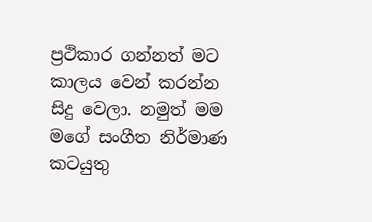ප්‍රථිකාර ගන්නත් මට කාලය වෙන් කරන්න සිදු වෙලා. නමුත් මම මගේ සංගීත නිර්මාණ කටයුතු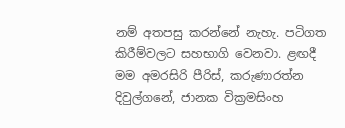නම් අතපසු කරන්නේ නැහැ. පටිගත කිරීම්වලට සහභාගි වෙනවා. ළඟදී මම අමරසිරි පීරිස්, කරුණාරත්න දිවුල්ගනේ, ජානක වික්‍රමසිංහ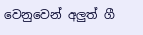වෙනුවෙන් අලුත් ගී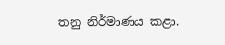තනු නිර්මාණය කළා.